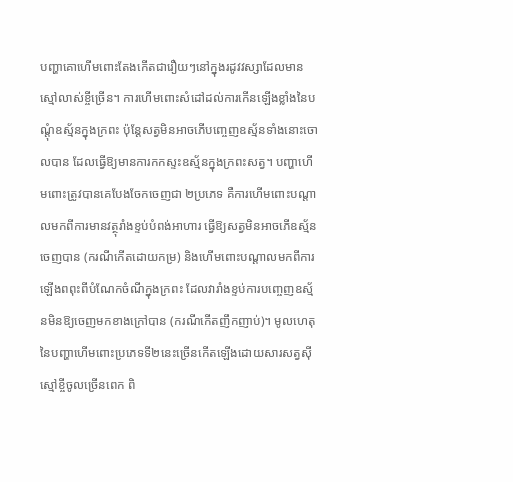បញ្ហាគោហើមពោះតែងកើតជារឿយៗនៅក្នុងរដូវវស្សាដែលមានស្មៅលាស់ខ្ចីច្រើន។ ការហើមពោះសំដៅដល់ការកើនឡើងខ្លាំងនៃបណ្តុំឧស្ម័នក្នុងក្រពះ ប៉ុន្តែសត្វមិនអាចភើបញ្ចេញឧស្ម័នទាំងនោះចោលបាន ដែលធ្វើឱ្យមានការកកស្ទះឧស្ម័នក្នុងក្រពះសត្វ។ បញ្ហាហើមពោះត្រូវបានគេបែងចែកចេញជា ២ប្រភេទ គឺការហើមពោះបណ្តាលមកពីការមានវត្ថុរាំងខ្ទប់បំពង់អាហារ ធ្វើឱ្យសត្វមិនអាចភើឧស្ម័នចេញបាន (ករណីកើតដោយកម្រ) និងហើមពោះបណ្ដាលមកពីការឡើងពពុះពីបំណែកចំណីក្នុងក្រពះ ដែលវារាំងខ្ទប់ការបញ្ចេញឧស្ម័នមិនឱ្យចេញមកខាងក្រៅបាន (ករណីកើតញឹកញាប់)។ មូលហេតុនៃបញ្ហាហើមពោះប្រភេទទី២នេះច្រើនកើតឡើងដោយសារសត្វស៊ីស្មៅខ្ចីចូលច្រើនពេក ពិ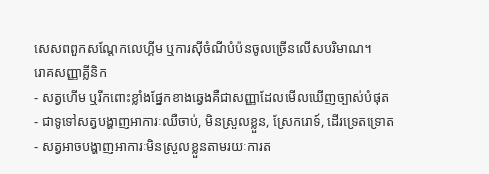សេសពពួកសណ្ដែកលេហ្គីម ឬការស៊ីចំណីបំប៉នចូលច្រើនលើសបរិមាណ។
រោគសញ្ញាគ្លីនិក
- សត្វហើម ឬរីកពោះខ្លាំងផ្នែកខាងឆ្វេងគឺជាសញ្ញាដែលមើលឃើញច្បាស់បំផុត
- ជាទូទៅសត្វបង្ហាញអាការៈឈឺចាប់, មិនស្រួលខ្លួន, ស្រែករោទ៍, ដើរទ្រេតទ្រោត
- សត្វអាចបង្ហាញអាការៈមិនស្រួលខ្លួនតាមរយៈការត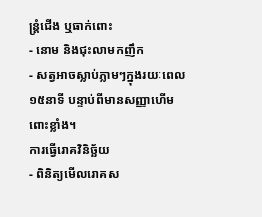ន្រ្តំជើង ឬធាក់ពោះ
- នោម និងជុះលាមកញឹក
- សត្វអាចស្លាប់ភ្លាមៗក្នុងរយៈពេល១៥នាទី បន្ទាប់ពីមានសញ្ញាហើមពោះខ្លាំង។
ការធ្វើរោគវិនិច្ឆ័យ
- ពិនិត្យមើលរោគស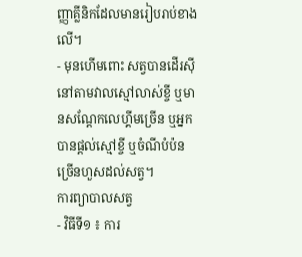ញ្ញាគ្លីនិកដែលមានរៀបរាប់ខាងលើ។
- មុនហើមពោះ សត្វបានដើរស៊ីនៅតាមវាលស្មៅលាស់ខ្ចី ឬមានសណ្ដែកលេហ្គីមច្រើន ឬអ្នកបានផ្ដល់ស្មៅខ្ចី ឬចំណីបំប៉នច្រើនហួសដល់សត្វ។
ការព្យាបាលសត្វ
- វិធីទី១ ៖ ការ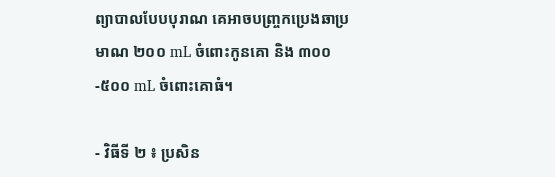ព្យាបាលបែបបុរាណ គេអាចបញ្ច្រកប្រេងឆាប្រមាណ ២០០ mL ចំពោះកូនគោ និង ៣០០-៥០០ mL ចំពោះគោធំ។

- វិធីទី ២ ៖ ប្រសិន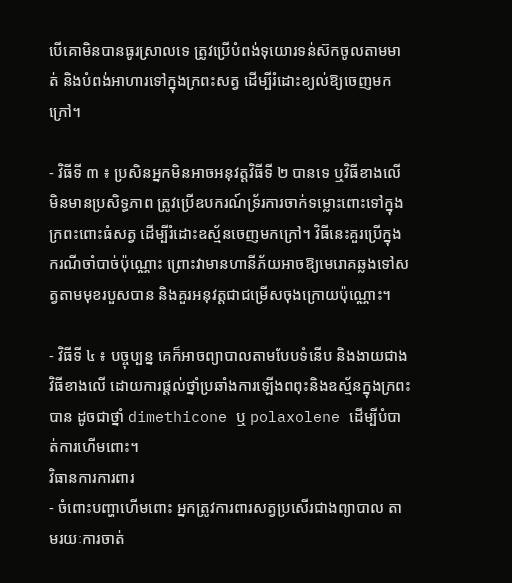បើគោមិនបានធូរស្រាលទេ ត្រូវប្រើបំពង់ទុយោរទន់ស៊កចូលតាមមាត់ និងបំពង់អាហារទៅក្នុងក្រពះសត្វ ដើម្បីរំដោះខ្យល់ឱ្យចេញមកក្រៅ។

- វិធីទី ៣ ៖ ប្រសិនអ្នកមិនអាចអនុវត្តវិធីទី ២ បានទេ ឬវិធីខាងលើមិនមានប្រសិទ្ធភាព ត្រូវប្រើឧបករណ៍ទ្រ័រការចាក់ទម្លោះពោះទៅក្នុងក្រពះពោះធំសត្វ ដើម្បីរំដោះឧស្ម័នចេញមកក្រៅ។ វិធីនេះគួរប្រើក្នុងករណីចាំបាច់ប៉ុណ្ណោះ ព្រោះវាមានហានីភ័យអាចឱ្យមេរោគឆ្លងទៅសត្វតាមមុខរបួសបាន និងគួរអនុវត្តជាជម្រើសចុងក្រោយប៉ុណ្ណោះ។

- វិធីទី ៤ ៖ បច្ចុប្បន្ន គេក៏អាចព្យាបាលតាមបែបទំនើប និងងាយជាងវិធីខាងលើ ដោយការផ្ដល់ថ្នាំប្រឆាំងការឡើងពពុះនិងឧស្ម័នក្នុងក្រពះបាន ដូចជាថ្នាំ dimethicone ឬ polaxolene ដើម្បីបំបាត់ការហើមពោះ។
វិធានការការពារ
- ចំពោះបញ្ហាហើមពោះ អ្នកត្រូវការពារសត្វប្រសើរជាងព្យាបាល តាមរយៈការចាត់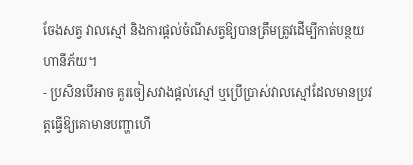ចែងសត្វ វាលស្មៅ និងការផ្ដល់ចំណីសត្វឱ្យបានត្រឹមត្រូវដើម្បីកាត់បន្ថយហានីភ័យ។
- ប្រសិនបើអាច គួរចៀសវាងផ្ដល់ស្មៅ ឬប្រើប្រាស់វាលស្មៅដែលមានប្រវត្តធ្វើឱ្យគោមានបញ្ហាហើ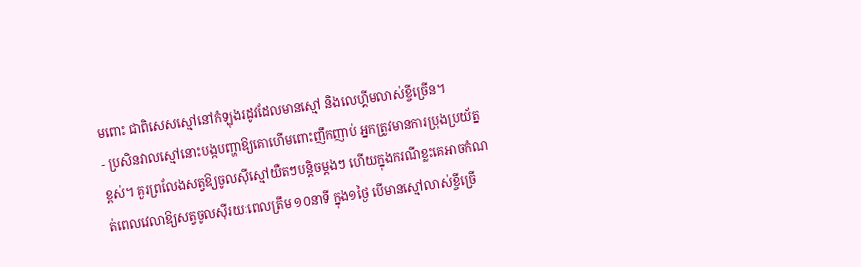មពោះ ជាពិសេសស្មៅនៅកំឡុងរដូវដែលមានស្មៅ និងលេហ្គីមលាស់ខ្ចីច្រើន។
- ប្រសិនវាលស្មៅនោះបង្កបញ្ហាឱ្យគោហើមពោះញឹកញាប់ អ្នកត្រូវមានការប្រុងប្រយ័ត្នខ្ពស់។ គួរព្រលែងសត្វឱ្យចូលស៊ីស្មៅយឺតៗបន្តិចម្តងៗ ហើយក្នុងករណីខ្លះគេអាចកំណត់ពេលវេលាឱ្យសត្វចូលស៊ីរយៈពេលត្រឹម ១០នាទី ក្នុង១ថ្ងៃ បើមានស្មៅលាស់ខ្ចីច្រើ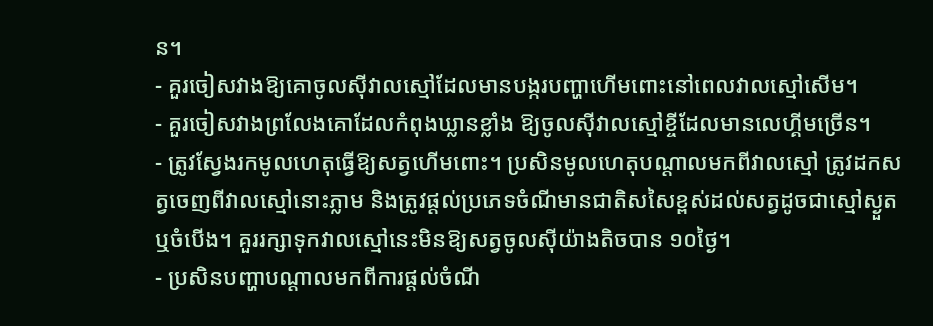ន។
- គួរចៀសវាងឱ្យគោចូលស៊ីវាលស្មៅដែលមានបង្ករបញ្ហាហើមពោះនៅពេលវាលស្មៅសើម។
- គួរចៀសវាងព្រលែងគោដែលកំពុងឃ្លានខ្លាំង ឱ្យចូលស៊ីវាលស្មៅខ្ចីដែលមានលេហ្គីមច្រើន។
- ត្រូវស្វែងរកមូលហេតុធ្វើឱ្យសត្វហើមពោះ។ ប្រសិនមូលហេតុបណ្ដាលមកពីវាលស្មៅ ត្រូវដកសត្វចេញពីវាលស្មៅនោះភ្លាម និងត្រូវផ្ដល់ប្រភេទចំណីមានជាតិសសៃខ្ពស់ដល់សត្វដូចជាស្មៅស្ងួត ឬចំបើង។ គួររក្សាទុកវាលស្មៅនេះមិនឱ្យសត្វចូលស៊ីយ៉ាងតិចបាន ១០ថ្ងៃ។
- ប្រសិនបញ្ហាបណ្ដាលមកពីការផ្តល់ចំណី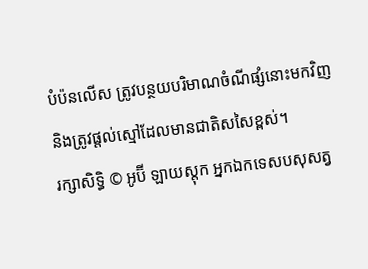បំប៉នលើស ត្រូវបន្ថយបរិមាណចំណីផ្សំនោះមកវិញ និងត្រូវផ្តល់ស្មៅដែលមានជាតិសសៃខ្ពស់។
រក្សាសិទ្ធិ © អូប៊ី ឡាយស្តុក អ្នកឯកទេសបសុសត្វ